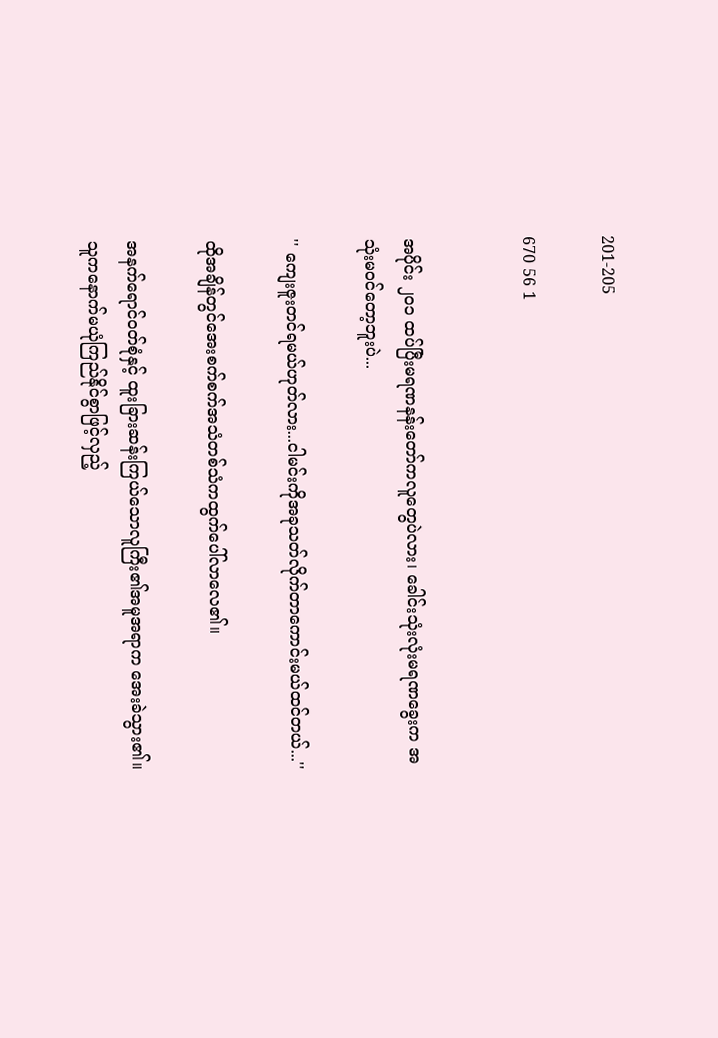201-205

670 56 1


အပိုင်း ၂၀၁ ထပ်ပြီးမရဏနန်းတော်ကလူတွေပဲလား၊ ခေါင်းသုံးလုံးမရဏခွေးက အသုံးမဝင်တော့ဘူးပဲ...

'' ကျေးဇူးတင်ရမယ်ဟုတ်လား...ငါမင်းကိုအခုသတ်လိုက်တာကောင်းမယ်ထင်တယ်...''

ထိုအချိန်တွင်အေးစက်စက်အသံတစ်သံကထွက်ပေါ်လာလေ၏။

အနက်ရောင်ဝတ်စုံနှင့် ထူးခြားဆန်းကြယ်သောလူကြီး၏အမူအရာက အေးခဲသွား၏။သူကနောက်မယုံကြည်နိုင်စွာဖြင့်လှည့်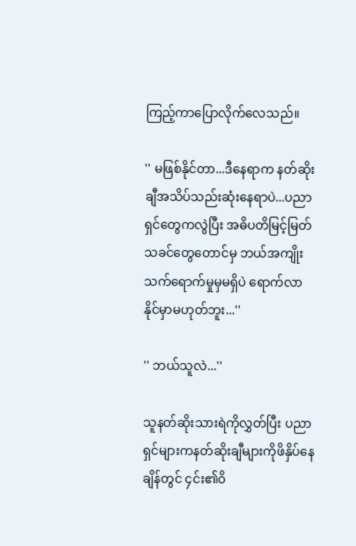ကြည့်ကာပြောလိုက်လေသည်။

'' မဖြစ်နိုင်တာ...ဒီနေရာက နတ်ဆိုးချီအသိပ်သည်းဆုံးနေရာပဲ...ပညာရှင်တွေကလွဲပြီး အဓိပတိမြင့်မြတ်သခင်တွေတောင်မှ ဘယ်အကျိုးသက်ရောက်မှုမှမရှိပဲ ရောက်လာနိုင်မှာမဟုတ်ဘူး...''

'' ဘယ်သူလဲ...''

သူနတ်ဆိုးသားရဲကိုလွှတ်ပြီး ပညာရှင်များကနတ်ဆိုးချီများကိုဖိနှိပ်နေချိန်တွင် ၄င်း၏ဝိ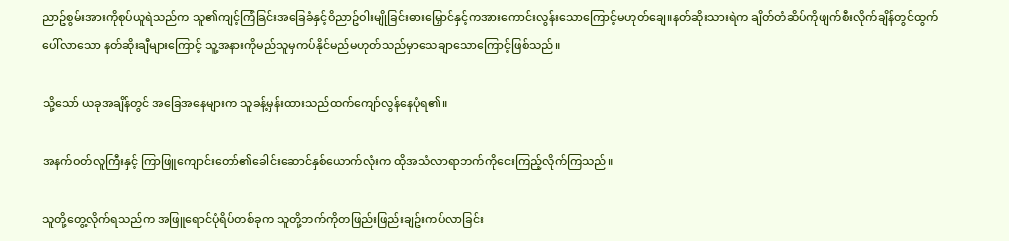ညာဥ်စွမ်းအားကိုစုပ်ယူရဲသည်က သူ၏ကျင့်ကြံခြင်းအခြေခံနှင့်ဝိညာဥ်ဝါးမျိုခြင်းဓားမြှောင်နှင့်ကအားကောင်းလွန်းသောကြောင့်မဟုတ်ချေ။နတ်ဆိုးသားရဲက ချိတ်တံဆိပ်ကိုဖျက်စီးလိုက်ချိန်တွင်ထွက်ပေါ်လာသော နတ်ဆိုးချီများကြောင့် သူ့အနားကိုမည်သူမှကပ်နိုင်မည်မဟုတ်သည်မှာသေချာသောကြောင့်ဖြစ်သည်။

သို့သော် ယခုအချိန်တွင် အခြေအနေများက သူခန့်မှန်းထားသည်ထက်ကျော်လွန်နေပုံရ၏။

အနက်ဝတ်လူကြီးနှင့် ကြာဖြူကျောင်းတော်၏ခေါင်းဆောင်နှစ်ယောက်လုံးက ထိုအသံလာရာဘက်ကိုငေးကြည့်လိုက်ကြသည်။

သူတို့တွေ့လိုက်ရသည်က အဖြူရောင်ပုံရိပ်တစ်ခုက သူတို့ဘက်ကိုတဖြည်းဖြည်းချဥ်းကပ်လာခြင်း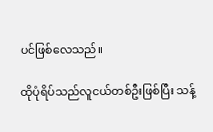ပင်ဖြစ်လေသည်။

ထိုပုံရိပ်သည်လူငယ်တစ်ဦးဖြစ်ပြီး သန့်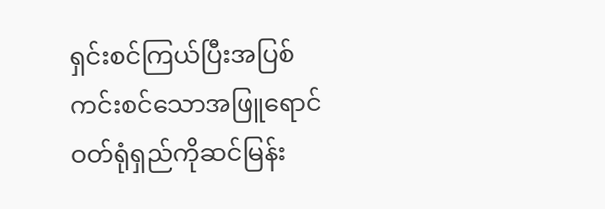ရှင်းစင်ကြယ်ပြီးအပြစ်ကင်းစင်သောအဖြူရောင်ဝတ်ရုံရှည်ကိုဆင်မြန်း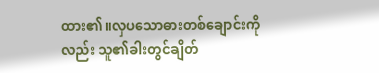ထား၏။လှပသောဓားတစ်ချောင်းကိုလည်း သူ၏ခါးတွင်ချိတ်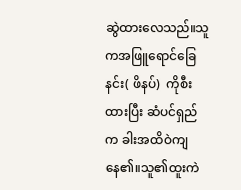ဆွဲထားလေသည်။သူကအဖြူရောင်ခြေနင်း( ဖိနပ်)  ကိုစီးထားပြီး ဆံပင်ရှည်က ခါးအထိဝဲကျနေ၏။သူ၏ထူးကဲ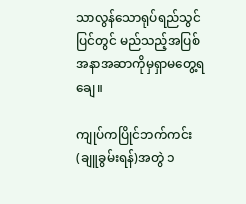သာလွန်သောရုပ်ရည်သွင်ပြင်တွင် မည်သည့်အပြစ်အနာအဆာကိုမှရှာမတွေ့ရချေ။

ကျုပ်ကပြိုင်ဘက်ကင်း(ချူခွမ်းရန်)အတွဲ ၁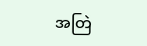အတြဲ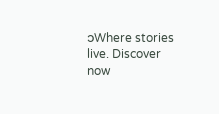၁Where stories live. Discover now